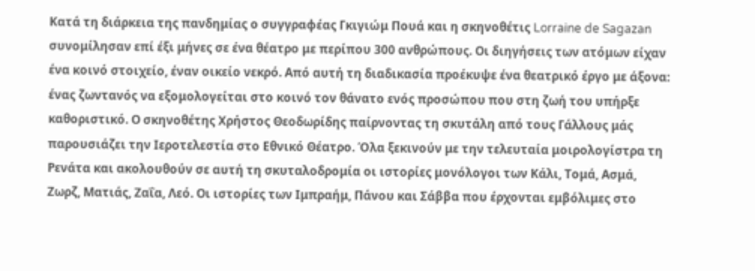Κατά τη διάρκεια της πανδημίας ο συγγραφέας Γκιγιώμ Πουά και η σκηνοθέτις Lorraine de Sagazan συνομίλησαν επί έξι μήνες σε ένα θέατρο με περίπου 300 ανθρώπους. Οι διηγήσεις των ατόμων είχαν ένα κοινό στοιχείο, έναν οικείο νεκρό. Από αυτή τη διαδικασία προέκυψε ένα θεατρικό έργο με άξονα: ένας ζωντανός να εξομολογείται στο κοινό τον θάνατο ενός προσώπου που στη ζωή του υπήρξε καθοριστικό. Ο σκηνοθέτης Χρήστος Θεοδωρίδης παίρνοντας τη σκυτάλη από τους Γάλλους μάς παρουσιάζει την Ιεροτελεστία στο Εθνικό Θέατρο. Όλα ξεκινούν με την τελευταία μοιρολογίστρα τη Ρενάτα και ακολουθούν σε αυτή τη σκυταλοδρομία οι ιστορίες μονόλογοι των Κάλι, Τομά, Ασμά, Ζωρζ, Ματιάς, Ζαΐα, Λεό. Οι ιστορίες των Ιμπραήμ, Πάνου και Σάββα που έρχονται εμβόλιμες στο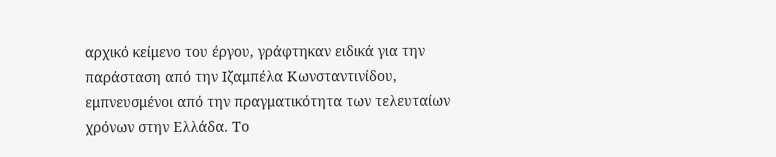αρχικό κείμενο του έργου, γράφτηκαν ειδικά για την παράσταση από την Ιζαμπέλα Κωνσταντινίδου, εμπνευσμένοι από την πραγματικότητα των τελευταίων χρόνων στην Ελλάδα. Το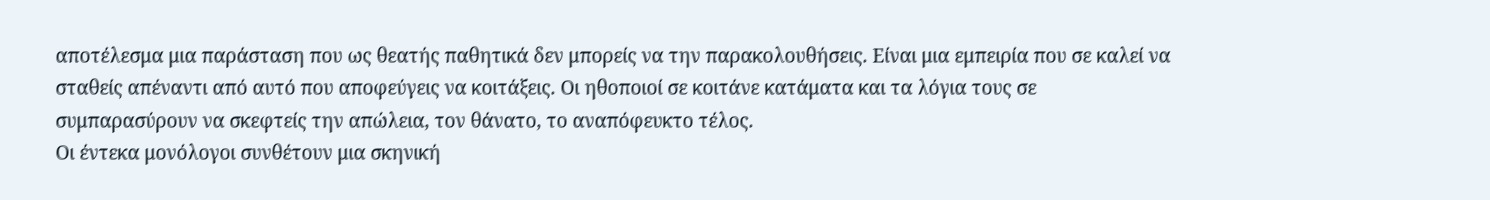αποτέλεσμα μια παράσταση που ως θεατής παθητικά δεν μπορείς να την παρακολουθήσεις. Είναι μια εμπειρία που σε καλεί να σταθείς απέναντι από αυτό που αποφεύγεις να κοιτάξεις. Οι ηθοποιοί σε κοιτάνε κατάματα και τα λόγια τους σε συμπαρασύρουν να σκεφτείς την απώλεια, τον θάνατο, το αναπόφευκτο τέλος.
Οι έντεκα μονόλογοι συνθέτουν μια σκηνική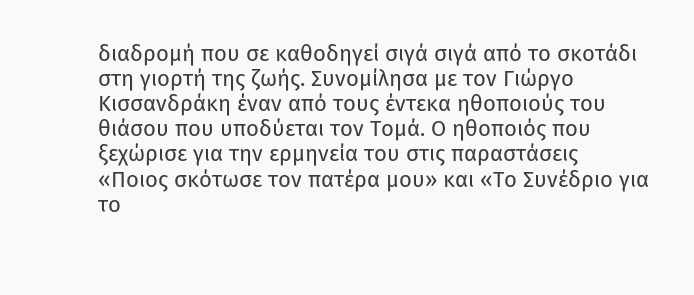διαδρομή που σε καθοδηγεί σιγά σιγά από το σκοτάδι στη γιορτή της ζωής. Συνομίλησα με τον Γιώργο Κισσανδράκη έναν από τους έντεκα ηθοποιούς του θιάσου που υποδύεται τον Τομά. Ο ηθοποιός που ξεχώρισε για την ερμηνεία του στις παραστάσεις «Ποιος σκότωσε τον πατέρα μου» και «Το Συνέδριο για το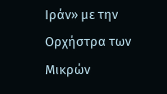Ιράν» με την Ορχήστρα των Μικρών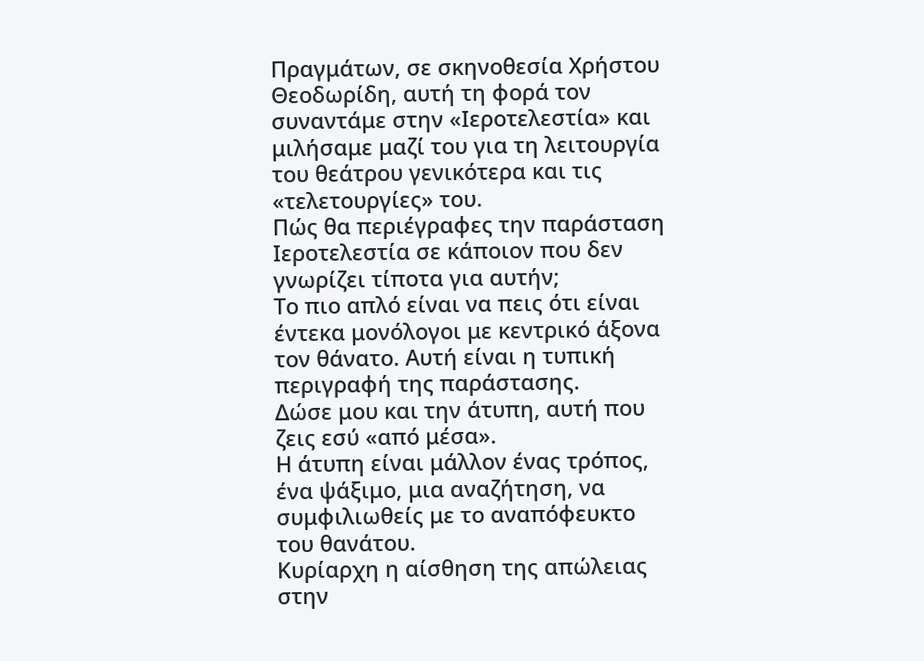Πραγμάτων, σε σκηνοθεσία Χρήστου Θεοδωρίδη, αυτή τη φορά τον συναντάμε στην «Ιεροτελεστία» και μιλήσαμε μαζί του για τη λειτουργία του θεάτρου γενικότερα και τις «τελετουργίες» του.
Πώς θα περιέγραφες την παράσταση Ιεροτελεστία σε κάποιον που δεν γνωρίζει τίποτα για αυτήν;
Το πιο απλό είναι να πεις ότι είναι έντεκα μονόλογοι με κεντρικό άξονα τον θάνατο. Αυτή είναι η τυπική περιγραφή της παράστασης.
Δώσε μου και την άτυπη, αυτή που ζεις εσύ «από μέσα».
Η άτυπη είναι μάλλον ένας τρόπος, ένα ψάξιμο, μια αναζήτηση, να συμφιλιωθείς με το αναπόφευκτο του θανάτου.
Κυρίαρχη η αίσθηση της απώλειας στην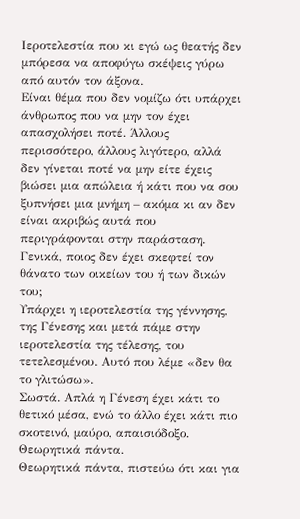Ιεροτελεστία που κι εγώ ως θεατής δεν μπόρεσα να αποφύγω σκέψεις γύρω από αυτόν τον άξονα.
Είναι θέμα που δεν νομίζω ότι υπάρχει άνθρωπος που να μην τον έχει απασχολήσει ποτέ. Άλλους περισσότερο, άλλους λιγότερο, αλλά δεν γίνεται ποτέ να μην είτε έχεις βιώσει μια απώλεια ή κάτι που να σου ξυπνήσει μια μνήμη – ακόμα κι αν δεν είναι ακριβώς αυτά που περιγράφονται στην παράσταση. Γενικά, ποιος δεν έχει σκεφτεί τον θάνατο των οικείων του ή των δικών του;
Υπάρχει η ιεροτελεστία της γέννησης, της Γένεσης και μετά πάμε στην ιεροτελεστία της τέλεσης, του τετελεσμένου. Αυτό που λέμε «δεν θα το γλιτώσω».
Σωστά. Απλά η Γένεση έχει κάτι το θετικό μέσα, ενώ το άλλο έχει κάτι πιο σκοτεινό, μαύρο, απαισιόδοξο. Θεωρητικά πάντα.
Θεωρητικά πάντα, πιστεύω ότι και για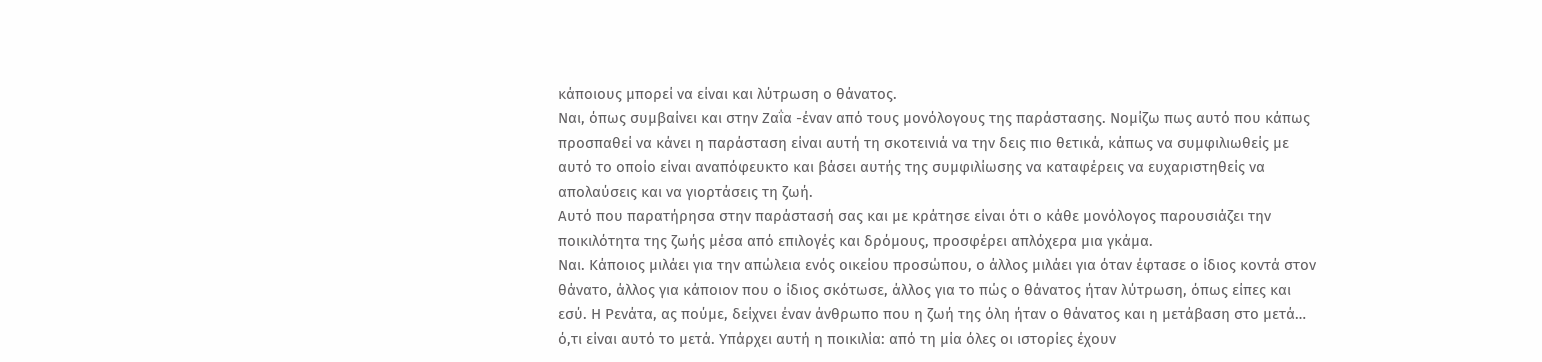κάποιους μπορεί να είναι και λύτρωση ο θάνατος.
Ναι, όπως συμβαίνει και στην Ζαΐα -έναν από τους μονόλογους της παράστασης. Νομίζω πως αυτό που κάπως προσπαθεί να κάνει η παράσταση είναι αυτή τη σκοτεινιά να την δεις πιο θετικά, κάπως να συμφιλιωθείς με αυτό το οποίο είναι αναπόφευκτο και βάσει αυτής της συμφιλίωσης να καταφέρεις να ευχαριστηθείς να απολαύσεις και να γιορτάσεις τη ζωή.
Αυτό που παρατήρησα στην παράστασή σας και με κράτησε είναι ότι ο κάθε μονόλογος παρουσιάζει την ποικιλότητα της ζωής μέσα από επιλογές και δρόμους, προσφέρει απλόχερα μια γκάμα.
Ναι. Κάποιος μιλάει για την απώλεια ενός οικείου προσώπου, ο άλλος μιλάει για όταν έφτασε ο ίδιος κοντά στον θάνατο, άλλος για κάποιον που ο ίδιος σκότωσε, άλλος για το πώς ο θάνατος ήταν λύτρωση, όπως είπες και εσύ. Η Ρενάτα, ας πούμε, δείχνει έναν άνθρωπο που η ζωή της όλη ήταν ο θάνατος και η μετάβαση στο μετά… ό,τι είναι αυτό το μετά. Υπάρχει αυτή η ποικιλία: από τη μία όλες οι ιστορίες έχουν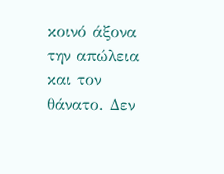κοινό άξονα την απώλεια και τον θάνατο. Δεν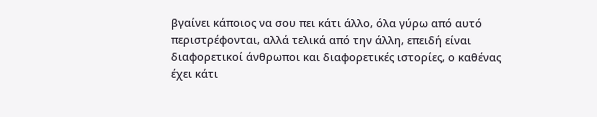βγαίνει κάποιος να σου πει κάτι άλλο, όλα γύρω από αυτό περιστρέφονται, αλλά τελικά από την άλλη, επειδή είναι διαφορετικοί άνθρωποι και διαφορετικές ιστορίες, ο καθένας έχει κάτι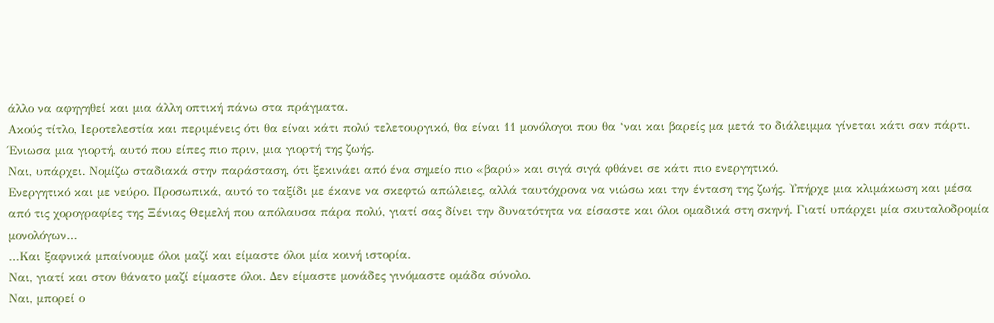άλλο να αφηγηθεί και μια άλλη οπτική πάνω στα πράγματα.
Ακούς τίτλο, Ιεροτελεστία και περιμένεις ότι θα είναι κάτι πολύ τελετουργικό, θα είναι 11 μονόλογοι που θα ‘ναι και βαρείς μα μετά το διάλειμμα γίνεται κάτι σαν πάρτι. Ένιωσα μια γιορτή, αυτό που είπες πιο πριν, μια γιορτή της ζωής.
Ναι, υπάρχει. Νομίζω σταδιακά στην παράσταση, ότι ξεκινάει από ένα σημείο πιο «βαρύ» και σιγά σιγά φθάνει σε κάτι πιο ενεργητικό.
Ενεργητικό και με νεύρο. Προσωπικά, αυτό το ταξίδι με έκανε να σκεφτώ απώλειες, αλλά ταυτόχρονα να νιώσω και την ένταση της ζωής. Υπήρχε μια κλιμάκωση και μέσα από τις χορογραφίες της Ξένιας Θεμελή που απόλαυσα πάρα πολύ, γιατί σας δίνει την δυνατότητα να είσαστε και όλοι ομαδικά στη σκηνή. Γιατί υπάρχει μία σκυταλοδρομία μονολόγων…
…Και ξαφνικά μπαίνουμε όλοι μαζί και είμαστε όλοι μία κοινή ιστορία.
Ναι, γιατί και στον θάνατο μαζί είμαστε όλοι. Δεν είμαστε μονάδες γινόμαστε ομάδα σύνολο.
Ναι, μπορεί ο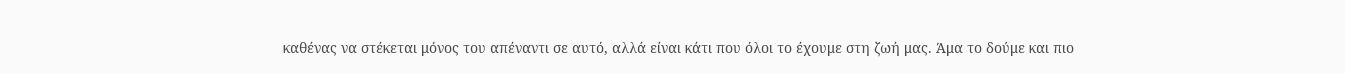καθένας να στέκεται μόνος του απέναντι σε αυτό, αλλά είναι κάτι που όλοι το έχουμε στη ζωή μας. Άμα το δούμε και πιο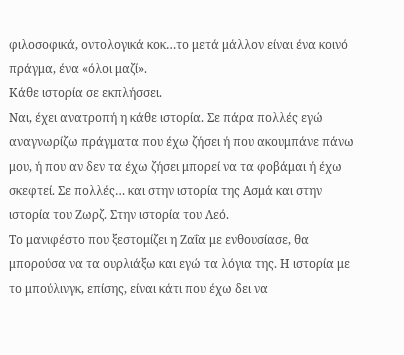φιλοσοφικά, οντολογικά κοκ…το μετά μάλλον είναι ένα κοινό πράγμα, ένα «όλοι μαζί».
Κάθε ιστορία σε εκπλήσσει.
Ναι, έχει ανατροπή η κάθε ιστορία. Σε πάρα πολλές εγώ αναγνωρίζω πράγματα που έχω ζήσει ή που ακουμπάνε πάνω μου, ή που αν δεν τα έχω ζήσει μπορεί να τα φοβάμαι ή έχω σκεφτεί. Σε πολλές… και στην ιστορία της Ασμά και στην ιστορία του Ζωρζ. Στην ιστορία του Λεό.
Το μανιφέστο που ξεστομίζει η Ζαΐα με ενθουσίασε, θα μπορούσα να τα ουρλιάξω και εγώ τα λόγια της. Η ιστορία με το μπούλινγκ, επίσης, είναι κάτι που έχω δει να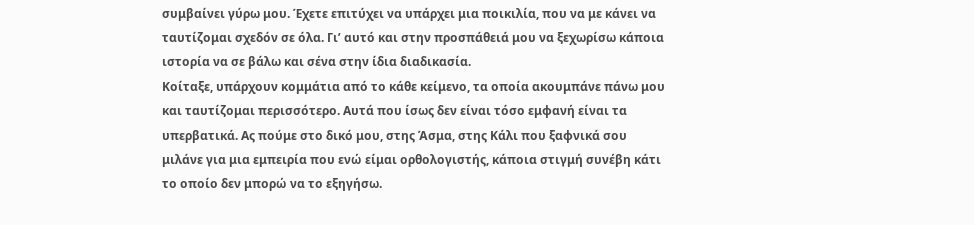συμβαίνει γύρω μου. Έχετε επιτύχει να υπάρχει μια ποικιλία, που να με κάνει να ταυτίζομαι σχεδόν σε όλα. Γι’ αυτό και στην προσπάθειά μου να ξεχωρίσω κάποια ιστορία να σε βάλω και σένα στην ίδια διαδικασία.
Κοίταξε, υπάρχουν κομμάτια από το κάθε κείμενο, τα οποία ακουμπάνε πάνω μου και ταυτίζομαι περισσότερο. Αυτά που ίσως δεν είναι τόσο εμφανή είναι τα υπερβατικά. Ας πούμε στο δικό μου, στης Άσμα, στης Κάλι που ξαφνικά σου μιλάνε για μια εμπειρία που ενώ είμαι ορθολογιστής, κάποια στιγμή συνέβη κάτι το οποίο δεν μπορώ να το εξηγήσω.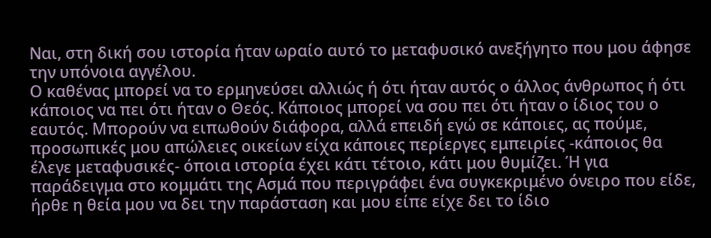Ναι, στη δική σου ιστορία ήταν ωραίο αυτό το μεταφυσικό ανεξήγητο που μου άφησε την υπόνοια αγγέλου.
Ο καθένας μπορεί να το ερμηνεύσει αλλιώς ή ότι ήταν αυτός ο άλλος άνθρωπος ή ότι κάποιος να πει ότι ήταν ο Θεός. Κάποιος μπορεί να σου πει ότι ήταν ο ίδιος του ο εαυτός. Μπορούν να ειπωθούν διάφορα, αλλά επειδή εγώ σε κάποιες, ας πούμε, προσωπικές μου απώλειες οικείων είχα κάποιες περίεργες εμπειρίες -κάποιος θα έλεγε μεταφυσικές- όποια ιστορία έχει κάτι τέτοιο, κάτι μου θυμίζει. Ή για παράδειγμα στο κομμάτι της Ασμά που περιγράφει ένα συγκεκριμένο όνειρο που είδε, ήρθε η θεία μου να δει την παράσταση και μου είπε είχε δει το ίδιο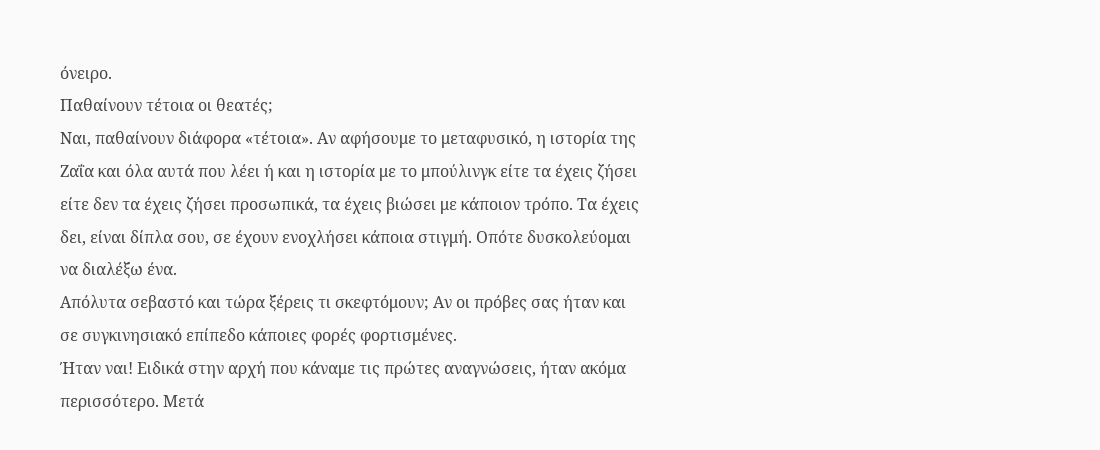όνειρο.
Παθαίνουν τέτοια οι θεατές;
Ναι, παθαίνουν διάφορα «τέτοια». Αν αφήσουμε το μεταφυσικό, η ιστορία της Ζαΐα και όλα αυτά που λέει ή και η ιστορία με το μπούλινγκ είτε τα έχεις ζήσει είτε δεν τα έχεις ζήσει προσωπικά, τα έχεις βιώσει με κάποιον τρόπο. Τα έχεις δει, είναι δίπλα σου, σε έχουν ενοχλήσει κάποια στιγμή. Οπότε δυσκολεύομαι να διαλέξω ένα.
Απόλυτα σεβαστό και τώρα ξέρεις τι σκεφτόμουν; Αν οι πρόβες σας ήταν και σε συγκινησιακό επίπεδο κάποιες φορές φορτισμένες.
Ήταν ναι! Ειδικά στην αρχή που κάναμε τις πρώτες αναγνώσεις, ήταν ακόμα περισσότερο. Μετά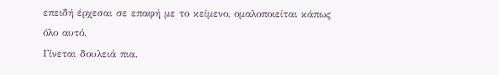επειδή έρχεσαι σε επαφή με το κείμενο, ομαλοποιείται κάπως όλο αυτό.
Γίνεται δουλειά πια.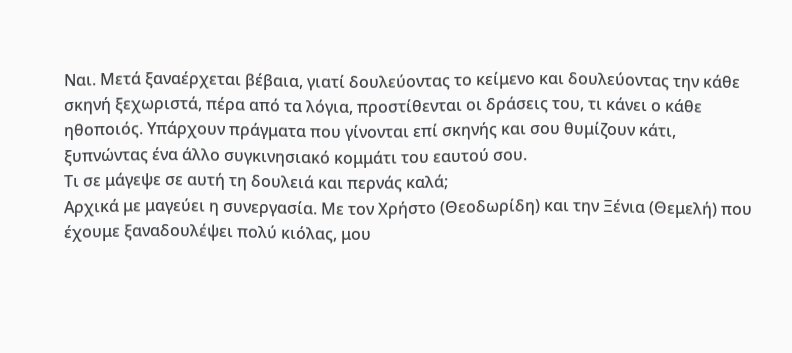Ναι. Μετά ξαναέρχεται βέβαια, γιατί δουλεύοντας το κείμενο και δουλεύοντας την κάθε σκηνή ξεχωριστά, πέρα από τα λόγια, προστίθενται οι δράσεις του, τι κάνει ο κάθε ηθοποιός. Υπάρχουν πράγματα που γίνονται επί σκηνής και σου θυμίζουν κάτι, ξυπνώντας ένα άλλο συγκινησιακό κομμάτι του εαυτού σου.
Τι σε μάγεψε σε αυτή τη δουλειά και περνάς καλά;
Αρχικά με μαγεύει η συνεργασία. Με τον Χρήστο (Θεοδωρίδη) και την Ξένια (Θεμελή) που έχουμε ξαναδουλέψει πολύ κιόλας, μου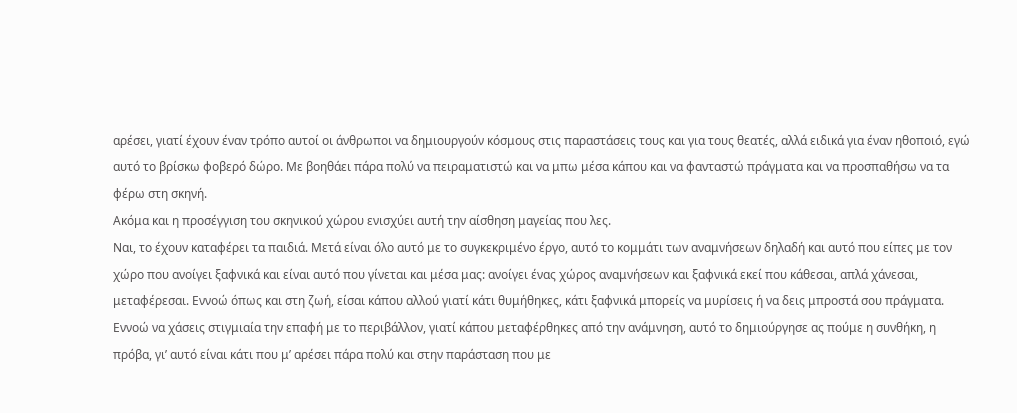αρέσει, γιατί έχουν έναν τρόπο αυτοί οι άνθρωποι να δημιουργούν κόσμους στις παραστάσεις τους και για τους θεατές, αλλά ειδικά για έναν ηθοποιό, εγώ αυτό το βρίσκω φοβερό δώρο. Με βοηθάει πάρα πολύ να πειραματιστώ και να μπω μέσα κάπου και να φανταστώ πράγματα και να προσπαθήσω να τα φέρω στη σκηνή.
Ακόμα και η προσέγγιση του σκηνικού χώρου ενισχύει αυτή την αίσθηση μαγείας που λες.
Ναι, το έχουν καταφέρει τα παιδιά. Μετά είναι όλο αυτό με το συγκεκριμένο έργο, αυτό το κομμάτι των αναμνήσεων δηλαδή και αυτό που είπες με τον χώρο που ανοίγει ξαφνικά και είναι αυτό που γίνεται και μέσα μας: ανοίγει ένας χώρος αναμνήσεων και ξαφνικά εκεί που κάθεσαι, απλά χάνεσαι, μεταφέρεσαι. Εννοώ όπως και στη ζωή, είσαι κάπου αλλού γιατί κάτι θυμήθηκες, κάτι ξαφνικά μπορείς να μυρίσεις ή να δεις μπροστά σου πράγματα. Εννοώ να χάσεις στιγμιαία την επαφή με το περιβάλλον, γιατί κάπου μεταφέρθηκες από την ανάμνηση, αυτό το δημιούργησε ας πούμε η συνθήκη, η πρόβα, γι’ αυτό είναι κάτι που μ’ αρέσει πάρα πολύ και στην παράσταση που με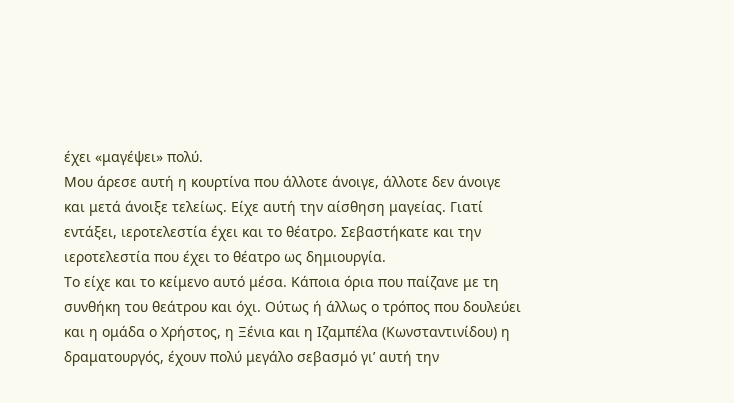έχει «μαγέψει» πολύ.
Μου άρεσε αυτή η κουρτίνα που άλλοτε άνοιγε, άλλοτε δεν άνοιγε και μετά άνοιξε τελείως. Είχε αυτή την αίσθηση μαγείας. Γιατί εντάξει, ιεροτελεστία έχει και το θέατρο. Σεβαστήκατε και την ιεροτελεστία που έχει το θέατρο ως δημιουργία.
Το είχε και το κείμενο αυτό μέσα. Κάποια όρια που παίζανε με τη συνθήκη του θεάτρου και όχι. Ούτως ή άλλως ο τρόπος που δουλεύει και η ομάδα ο Χρήστος, η Ξένια και η Ιζαμπέλα (Κωνσταντινίδου) η δραματουργός, έχουν πολύ μεγάλο σεβασμό γι’ αυτή την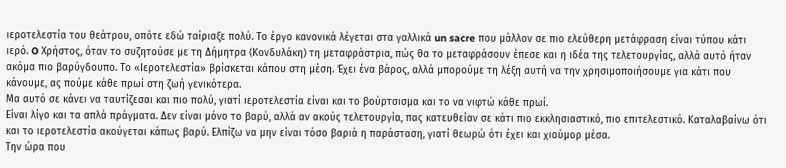ιεροτελεστία του θεάτρου, οπότε εδώ ταίριαξε πολύ. Το έργο κανονικά λέγεται στα γαλλικά un sacre που μάλλον σε πιο ελεύθερη μετάφραση είναι τύπου κάτι ιερό. O Χρήστος, όταν το συζητούσε με τη Δήμητρα (Κονδυλάκη) τη μεταφράστρια, πώς θα το μεταφράσουν έπεσε και η ιδέα της τελετουργίας, αλλά αυτό ήταν ακόμα πιο βαρύγδουπο. Το «Ιεροτελεστία» βρίσκεται κάπου στη μέση. Έχει ένα βάρος, αλλά μπορούμε τη λέξη αυτή να την χρησιμοποιήσουμε για κάτι που κάνουμε, ας πούμε κάθε πρωί στη ζωή γενικότερα.
Μα αυτό σε κάνει να ταυτίζεσαι και πιο πολύ, γιατί ιεροτελεστία είναι και το βούρτσισμα και το να νιφτώ κάθε πρωί.
Είναι λίγο και τα απλά πράγματα. Δεν είναι μόνο το βαρύ, αλλά αν ακούς τελετουργία, πας κατευθείαν σε κάτι πιο εκκλησιαστικό, πιο επιτελεστικό. Καταλαβαίνω ότι και το ιεροτελεστία ακούγεται κάπως βαρύ. Ελπίζω να μην είναι τόσο βαριά η παράσταση, γιατί θεωρώ ότι έχει και χιούμορ μέσα.
Την ώρα που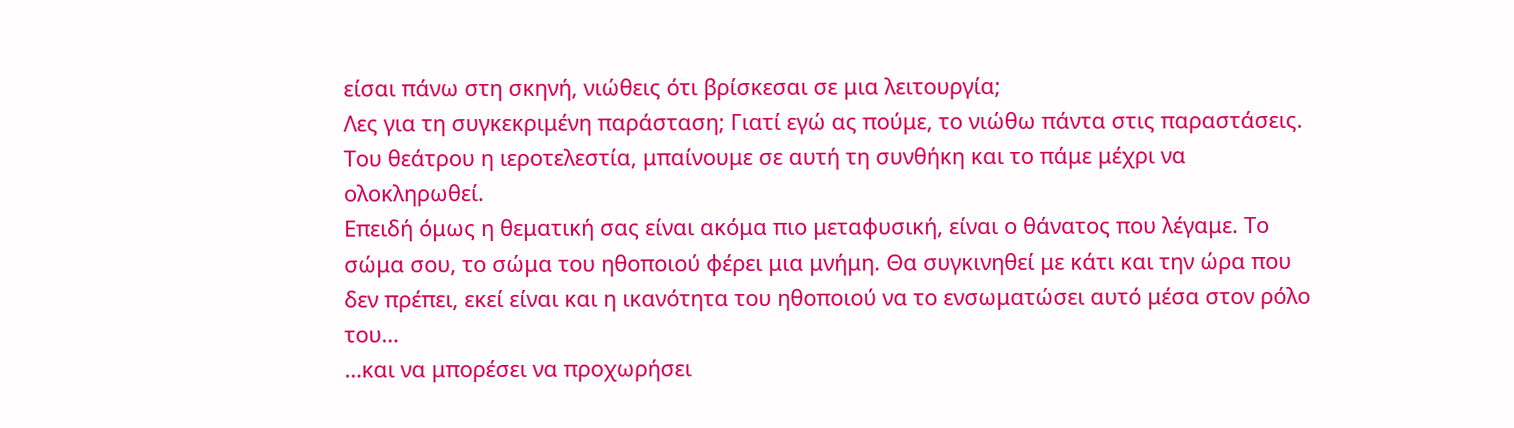είσαι πάνω στη σκηνή, νιώθεις ότι βρίσκεσαι σε μια λειτουργία;
Λες για τη συγκεκριμένη παράσταση; Γιατί εγώ ας πούμε, το νιώθω πάντα στις παραστάσεις. Του θεάτρου η ιεροτελεστία, μπαίνουμε σε αυτή τη συνθήκη και το πάμε μέχρι να ολοκληρωθεί.
Επειδή όμως η θεματική σας είναι ακόμα πιο μεταφυσική, είναι ο θάνατος που λέγαμε. Το σώμα σου, το σώμα του ηθοποιού φέρει μια μνήμη. Θα συγκινηθεί με κάτι και την ώρα που δεν πρέπει, εκεί είναι και η ικανότητα του ηθοποιού να το ενσωματώσει αυτό μέσα στον ρόλο του…
…και να μπορέσει να προχωρήσει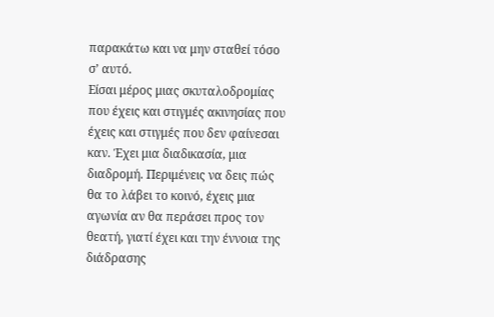παρακάτω και να μην σταθεί τόσο σ’ αυτό.
Είσαι μέρος μιας σκυταλοδρομίας που έχεις και στιγμές ακινησίας που έχεις και στιγμές που δεν φαίνεσαι καν. Έχει μια διαδικασία, μια διαδρομή. Περιμένεις να δεις πώς θα το λάβει το κοινό, έχεις μια αγωνία αν θα περάσει προς τον θεατή, γιατί έχει και την έννοια της διάδρασης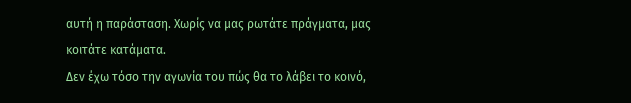αυτή η παράσταση. Χωρίς να μας ρωτάτε πράγματα, μας κοιτάτε κατάματα.
Δεν έχω τόσο την αγωνία του πώς θα το λάβει το κοινό,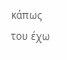κάπως του έχω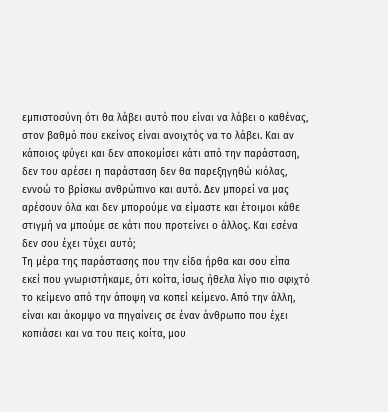εμπιστοσύνη ότι θα λάβει αυτό που είναι να λάβει ο καθένας, στον βαθμό που εκείνος είναι ανοιχτός να το λάβει. Και αν κάποιος φύγει και δεν αποκομίσει κάτι από την παράσταση, δεν του αρέσει η παράσταση δεν θα παρεξηγηθώ κιόλας, εννοώ το βρίσκω ανθρώπινο και αυτό. Δεν μπορεί να μας αρέσουν όλα και δεν μπορούμε να είμαστε και έτοιμοι κάθε στιγμή να μπούμε σε κάτι που προτείνει ο άλλος. Και εσένα δεν σου έχει τύχει αυτό;
Τη μέρα της παράστασης που την είδα ήρθα και σου είπα εκεί που γνωριστήκαμε, ότι κοίτα, ίσως ήθελα λίγο πιο σφιχτό το κείμενο από την άποψη να κοπεί κείμενο. Από την άλλη, είναι και άκομψο να πηγαίνεις σε έναν άνθρωπο που έχει κοπιάσει και να του πεις κοίτα, μου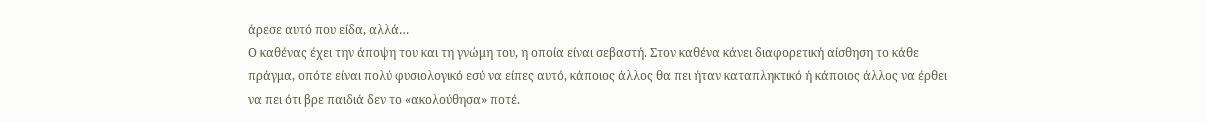άρεσε αυτό που είδα, αλλά…
Ο καθένας έχει την άποψη του και τη γνώμη του, η οποία είναι σεβαστή. Στον καθένα κάνει διαφορετική αίσθηση το κάθε πράγμα, οπότε είναι πολύ φυσιολογικό εσύ να είπες αυτό, κάποιος άλλος θα πει ήταν καταπληκτικό ή κάποιος άλλος να έρθει να πει ότι βρε παιδιά δεν το «ακολούθησα» ποτέ.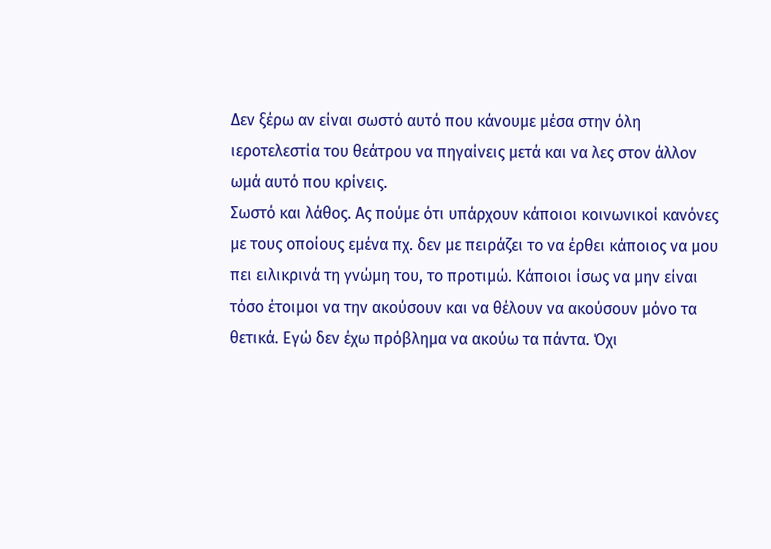Δεν ξέρω αν είναι σωστό αυτό που κάνουμε μέσα στην όλη ιεροτελεστία του θεάτρου να πηγαίνεις μετά και να λες στον άλλον ωμά αυτό που κρίνεις.
Σωστό και λάθος. Ας πούμε ότι υπάρχουν κάποιοι κοινωνικοί κανόνες με τους οποίους εμένα πχ. δεν με πειράζει το να έρθει κάποιος να μου πει ειλικρινά τη γνώμη του, το προτιμώ. Κάποιοι ίσως να μην είναι τόσο έτοιμοι να την ακούσουν και να θέλουν να ακούσουν μόνο τα θετικά. Εγώ δεν έχω πρόβλημα να ακούω τα πάντα. Όχι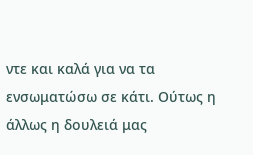ντε και καλά για να τα ενσωματώσω σε κάτι. Ούτως η άλλως η δουλειά μας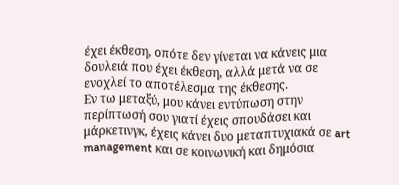έχει έκθεση, οπότε δεν γίνεται να κάνεις μια δουλειά που έχει έκθεση, αλλά μετά να σε ενοχλεί το αποτέλεσμα της έκθεσης.
Εν τω μεταξύ, μου κάνει εντύπωση στην περίπτωσή σου γιατί έχεις σπουδάσει και μάρκετινγκ, έχεις κάνει δυο μεταπτυχιακά σε art management και σε κοινωνική και δημόσια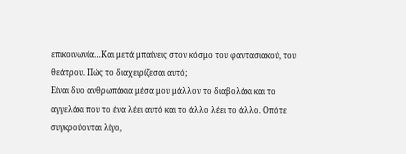επικοινωνία…Και μετά μπαίνεις στον κόσμο του φαντασιακού, του θεάτρου. Πώς το διαχειρίζεσαι αυτό;
Είναι δυο ανθρωπάκια μέσα μου μάλλον το διαβολάκι και το αγγελάκι που το ένα λέει αυτό και το άλλο λέει το άλλο. Οπότε συγκρούονται λίγο,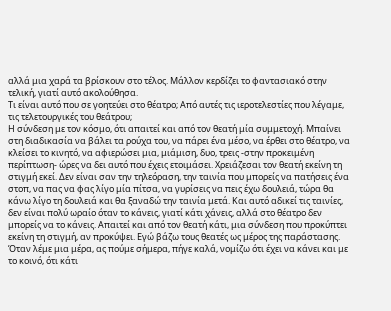αλλά μια χαρά τα βρίσκουν στο τέλος. Μάλλον κερδίζει το φαντασιακό στην τελική, γιατί αυτό ακολούθησα.
Τι είναι αυτό που σε γοητεύει στο θέατρο; Από αυτές τις ιεροτελεστίες που λέγαμε, τις τελετουργικές του θεάτρου;
Η σύνδεση με τον κόσμο, ότι απαιτεί και από τον θεατή μία συμμετοχή. Μπαίνει στη διαδικασία να βάλει τα ρούχα του, να πάρει ένα μέσο, να έρθει στο θέατρο, να κλείσει το κινητό, να αφιερώσει μια, μιάμιση, δυο, τρεις -στην προκειμένη περίπτωση- ώρες να δει αυτό που έχεις ετοιμάσει. Χρειάζεσαι τον θεατή εκείνη τη στιγμή εκεί. Δεν είναι σαν την τηλεόραση, την ταινία που μπορείς να πατήσεις ένα στοπ, να πας να φας λίγο μία πίτσα, να γυρίσεις να πεις έχω δουλειά, τώρα θα κάνω λίγο τη δουλειά και θα ξαναδώ την ταινία μετά. Και αυτό αδικεί τις ταινίες, δεν είναι πολύ ωραίο όταν το κάνεις, γιατί κάτι χάνεις, αλλά στο θέατρο δεν μπορείς να το κάνεις. Απαιτεί και από τον θεατή κάτι, μια σύνδεση που προκύπτει εκείνη τη στιγμή, αν προκύψει. Εγώ βάζω τους θεατές ως μέρος της παράστασης. Όταν λέμε μια μέρα, ας πούμε σήμερα, πήγε καλά, νομίζω ότι έχει να κάνει και με το κοινό, ότι κάτι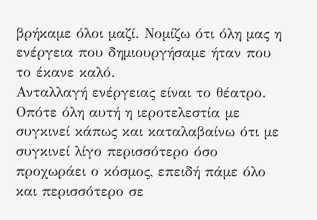βρήκαμε όλοι μαζί. Νομίζω ότι όλη μας η ενέργεια που δημιουργήσαμε ήταν που το έκανε καλό.
Ανταλλαγή ενέργειας είναι το θέατρο.
Οπότε όλη αυτή η ιεροτελεστία με συγκινεί κάπως και καταλαβαίνω ότι με συγκινεί λίγο περισσότερο όσο προχωράει ο κόσμος, επειδή πάμε όλο και περισσότερο σε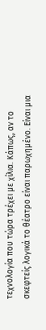τεχνολογία που τώρα τρέχει με χίλια. Κάπως, αν το σκεφτείς λογικά το θέατρο είναι παρωχημένο. Είναι μια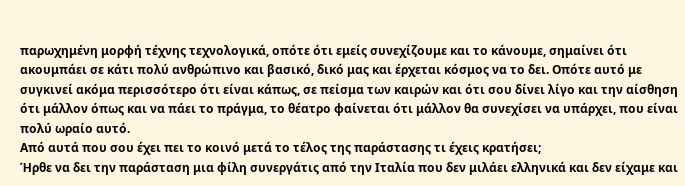παρωχημένη μορφή τέχνης τεχνολογικά, οπότε ότι εμείς συνεχίζουμε και το κάνουμε, σημαίνει ότι ακουμπάει σε κάτι πολύ ανθρώπινο και βασικό, δικό μας και έρχεται κόσμος να το δει. Οπότε αυτό με συγκινεί ακόμα περισσότερο ότι είναι κάπως, σε πείσμα των καιρών και ότι σου δίνει λίγο και την αίσθηση ότι μάλλον όπως και να πάει το πράγμα, το θέατρο φαίνεται ότι μάλλον θα συνεχίσει να υπάρχει, που είναι πολύ ωραίο αυτό.
Από αυτά που σου έχει πει το κοινό μετά το τέλος της παράστασης τι έχεις κρατήσει;
Ήρθε να δει την παράσταση μια φίλη συνεργάτις από την Ιταλία που δεν μιλάει ελληνικά και δεν είχαμε και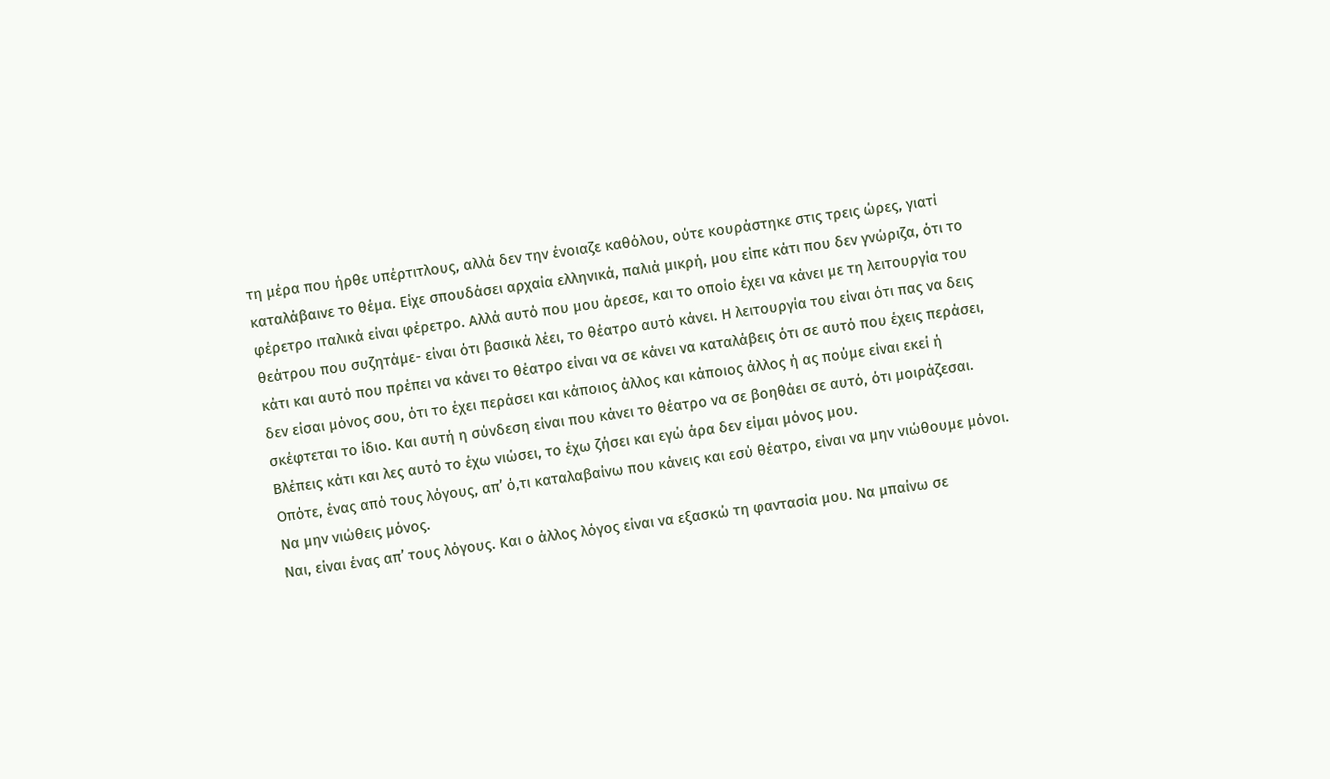τη μέρα που ήρθε υπέρτιτλους, αλλά δεν την ένοιαζε καθόλου, ούτε κουράστηκε στις τρεις ώρες, γιατί καταλάβαινε το θέμα. Είχε σπουδάσει αρχαία ελληνικά, παλιά μικρή, μου είπε κάτι που δεν γνώριζα, ότι το φέρετρο ιταλικά είναι φέρετρο. Αλλά αυτό που μου άρεσε, και το οποίο έχει να κάνει με τη λειτουργία του θεάτρου που συζητάμε- είναι ότι βασικά λέει, το θέατρο αυτό κάνει. Η λειτουργία του είναι ότι πας να δεις κάτι και αυτό που πρέπει να κάνει το θέατρο είναι να σε κάνει να καταλάβεις ότι σε αυτό που έχεις περάσει, δεν είσαι μόνος σου, ότι το έχει περάσει και κάποιος άλλος και κάποιος άλλος ή ας πούμε είναι εκεί ή σκέφτεται το ίδιο. Και αυτή η σύνδεση είναι που κάνει το θέατρο να σε βοηθάει σε αυτό, ότι μοιράζεσαι. Βλέπεις κάτι και λες αυτό το έχω νιώσει, το έχω ζήσει και εγώ άρα δεν είμαι μόνος μου.
Οπότε, ένας από τους λόγους, απ’ ό,τι καταλαβαίνω που κάνεις και εσύ θέατρο, είναι να μην νιώθουμε μόνοι. Να μην νιώθεις μόνος.
Ναι, είναι ένας απ’ τους λόγους. Και ο άλλος λόγος είναι να εξασκώ τη φαντασία μου. Να μπαίνω σε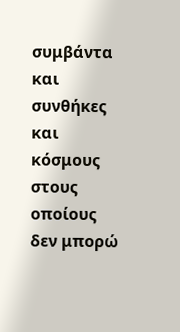συμβάντα και συνθήκες και κόσμους στους οποίους δεν μπορώ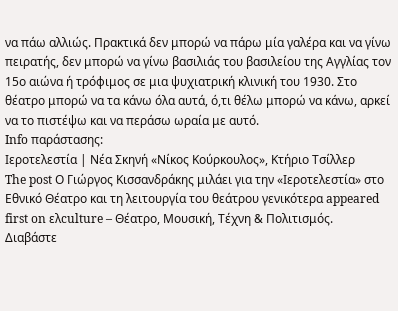να πάω αλλιώς. Πρακτικά δεν μπορώ να πάρω μία γαλέρα και να γίνω πειρατής, δεν μπορώ να γίνω βασιλιάς του βασιλείου της Αγγλίας τον 15ο αιώνα ή τρόφιμος σε μια ψυχιατρική κλινική του 1930. Στο θέατρο μπορώ να τα κάνω όλα αυτά, ό,τι θέλω μπορώ να κάνω, αρκεί να το πιστέψω και να περάσω ωραία με αυτό.
Info παράστασης:
Ιεροτελεστία | Νέα Σκηνή «Νίκος Κούρκουλος», Κτήριο Τσίλλερ
The post Ο Γιώργος Κισσανδράκης μιλάει για την «Ιεροτελεστία» στο Εθνικό Θέατρο και τη λειτουργία του θεάτρου γενικότερα appeared first on ελculture – Θέατρο, Μουσική, Τέχνη & Πολιτισμός.
Διαβάστε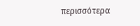περισσότερα